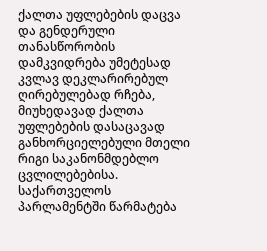ქალთა უფლებების დაცვა და გენდერული თანასწორობის დამკვიდრება უმეტესად კვლავ დეკლარირებულ ღირებულებად რჩება, მიუხედავად ქალთა უფლებების დასაცავად განხორციელებული მთელი რიგი საკანონმდებლო ცვლილებებისა. საქართველოს პარლამენტში წარმატება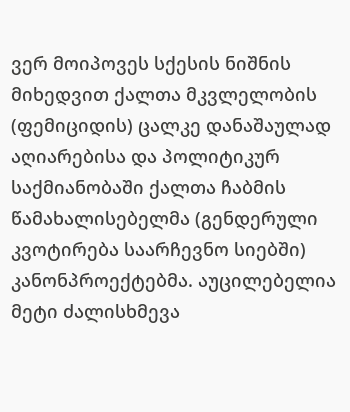ვერ მოიპოვეს სქესის ნიშნის მიხედვით ქალთა მკვლელობის (ფემიციდის) ცალკე დანაშაულად აღიარებისა და პოლიტიკურ საქმიანობაში ქალთა ჩაბმის წამახალისებელმა (გენდერული კვოტირება საარჩევნო სიებში) კანონპროექტებმა. აუცილებელია მეტი ძალისხმევა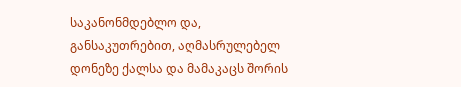საკანონმდებლო და, განსაკუთრებით, აღმასრულებელ დონეზე ქალსა და მამაკაცს შორის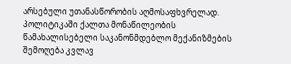არსებული უთანასწორობის აღმოსაფხვრელად. პოლიტიკაში ქალთა მონაწილეობის წამახალისებელი საკანონმდებლო მექანიზმების შემოღება კვლავ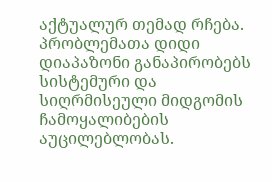აქტუალურ თემად რჩება.
პრობლემათა დიდი დიაპაზონი განაპირობებს სისტემური და სიღრმისეული მიდგომის ჩამოყალიბების აუცილებლობას.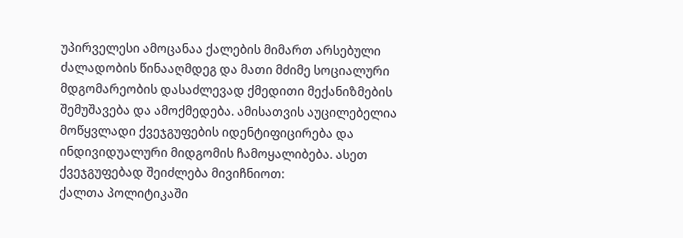უპირველესი ამოცანაა ქალების მიმართ არსებული ძალადობის წინააღმდეგ და მათი მძიმე სოციალური მდგომარეობის დასაძლევად ქმედითი მექანიზმების შემუშავება და ამოქმედება. ამისათვის აუცილებელია მოწყვლადი ქვეჯგუფების იდენტიფიცირება და ინდივიდუალური მიდგომის ჩამოყალიბება. ასეთ ქვეჯგუფებად შეიძლება მივიჩნიოთ:
ქალთა პოლიტიკაში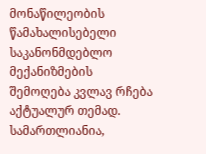მონაწილეობის წამახალისებელი საკანონმდებლო მექანიზმების შემოღება კვლავ რჩება აქტუალურ თემად. სამართლიანია,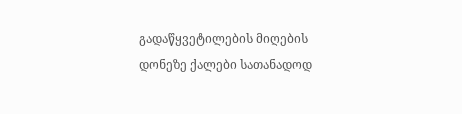გადაწყვეტილების მიღების დონეზე ქალები სათანადოდ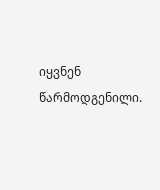იყვნენ წარმოდგენილი.